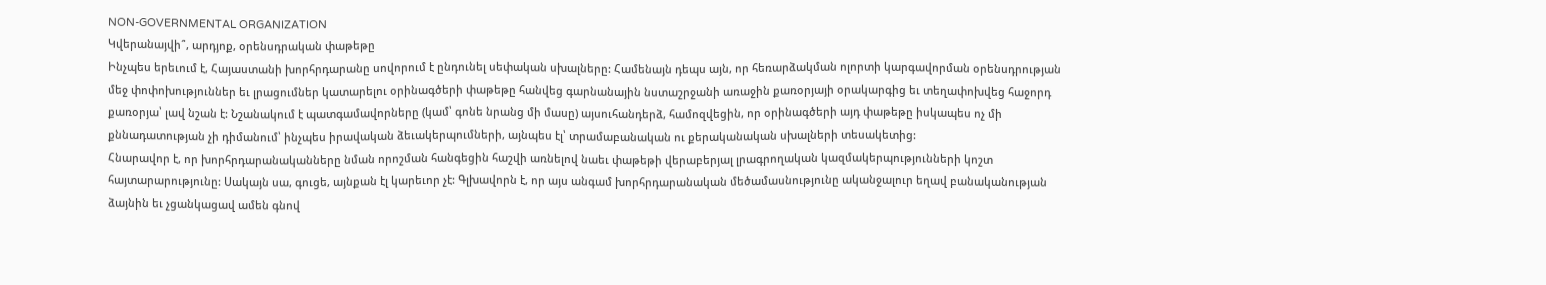NON-GOVERNMENTAL ORGANIZATION
Կվերանայվի՞, արդյոք, օրենսդրական փաթեթը
Ինչպես երեւում է, Հայաստանի խորհրդարանը սովորում է ընդունել սեփական սխալները: Համենայն դեպս այն, որ հեռարձակման ոլորտի կարգավորման օրենսդրության մեջ փոփոխություններ եւ լրացումներ կատարելու օրինագծերի փաթեթը հանվեց գարնանային նստաշրջանի առաջին քառօրյայի օրակարգից եւ տեղափոխվեց հաջորդ քառօրյա՝ լավ նշան է: Նշանակում է պատգամավորները (կամ՝ գոնե նրանց մի մասը) այսուհանդերձ, համոզվեցին, որ օրինագծերի այդ փաթեթը իսկապես ոչ մի քննադատության չի դիմանում՝ ինչպես իրավական ձեւակերպումների, այնպես էլ՝ տրամաբանական ու քերականական սխալների տեսակետից:
Հնարավոր է, որ խորհրդարանականները նման որոշման հանգեցին հաշվի առնելով նաեւ փաթեթի վերաբերյալ լրագրողական կազմակերպությունների կոշտ հայտարարությունը: Սակայն սա, գուցե, այնքան էլ կարեւոր չէ: Գլխավորն է, որ այս անգամ խորհրդարանական մեծամասնությունը ականջալուր եղավ բանականության ձայնին եւ չցանկացավ ամեն գնով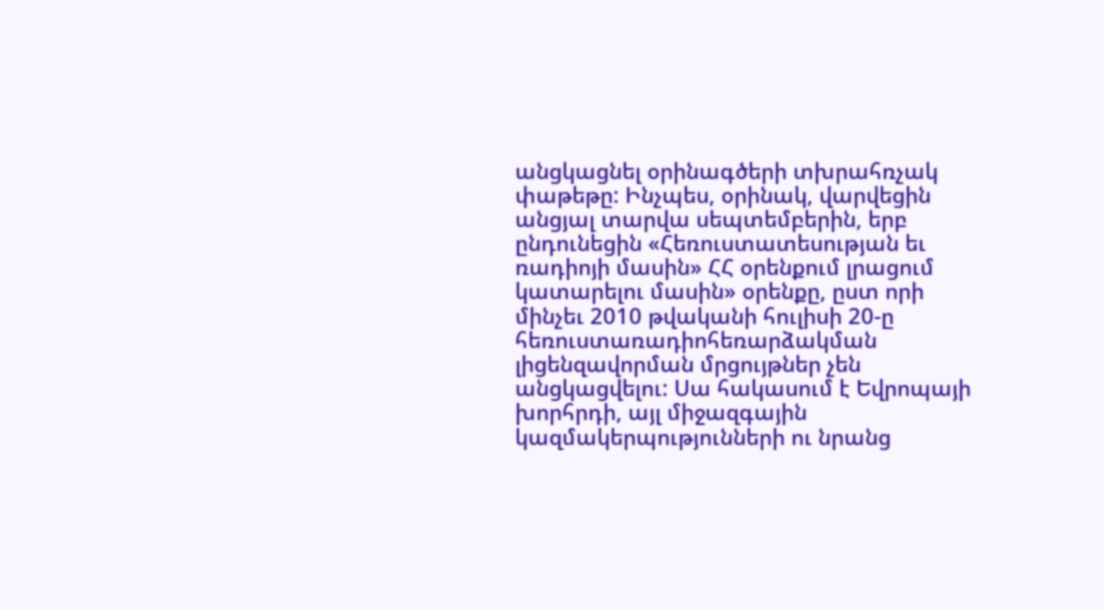անցկացնել օրինագծերի տխրահռչակ փաթեթը: Ինչպես, օրինակ, վարվեցին անցյալ տարվա սեպտեմբերին, երբ ընդունեցին «Հեռուստատեսության եւ ռադիոյի մասին» ՀՀ օրենքում լրացում կատարելու մասին» օրենքը, ըստ որի մինչեւ 2010 թվականի հուլիսի 20-ը հեռուստառադիոհեռարձակման լիցենզավորման մրցույթներ չեն անցկացվելու: Սա հակասում է Եվրոպայի խորհրդի, այլ միջազգային կազմակերպությունների ու նրանց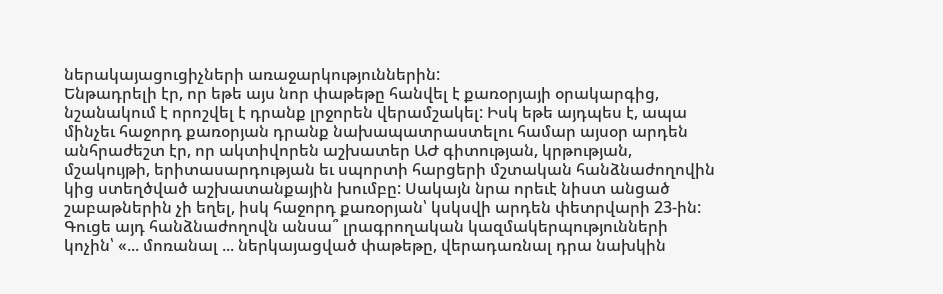ներակայացուցիչների առաջարկություններին:
Ենթադրելի էր, որ եթե այս նոր փաթեթը հանվել է քառօրյայի օրակարգից, նշանակում է որոշվել է դրանք լրջորեն վերամշակել: Իսկ եթե այդպես է, ապա մինչեւ հաջորդ քառօրյան դրանք նախապատրաստելու համար այսօր արդեն անհրաժեշտ էր, որ ակտիվորեն աշխատեր ԱԺ գիտության, կրթության, մշակույթի, երիտասարդության եւ սպորտի հարցերի մշտական հանձնաժողովին կից ստեղծված աշխատանքային խումբը: Սակայն նրա որեւէ նիստ անցած շաբաթներին չի եղել, իսկ հաջորդ քառօրյան՝ կսկսվի արդեն փետրվարի 23-ին:
Գուցե այդ հանձնաժողովն անսա՞ լրագրողական կազմակերպությունների կոչին՝ «... մոռանալ ... ներկայացված փաթեթը, վերադառնալ դրա նախկին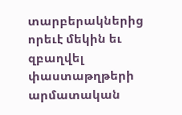տարբերակներից որեւէ մեկին եւ զբաղվել փաստաթղթերի արմատական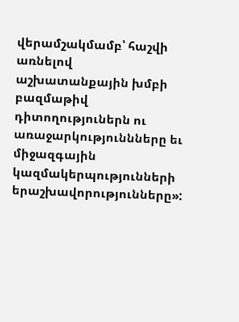վերամշակմամբ՝ հաշվի առնելով աշխատանքային խմբի բազմաթիվ դիտողություներն ու առաջարկություննները եւ միջազգային կազմակերպությունների երաշխավորությունները»: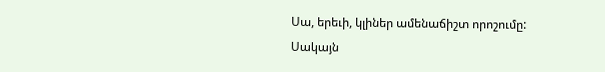Սա, երեւի, կլիներ ամենաճիշտ որոշումը: Սակայն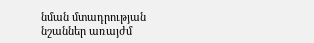նման մտադրության նշաններ առայժմ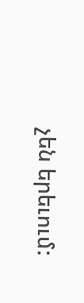չեն երեւում: